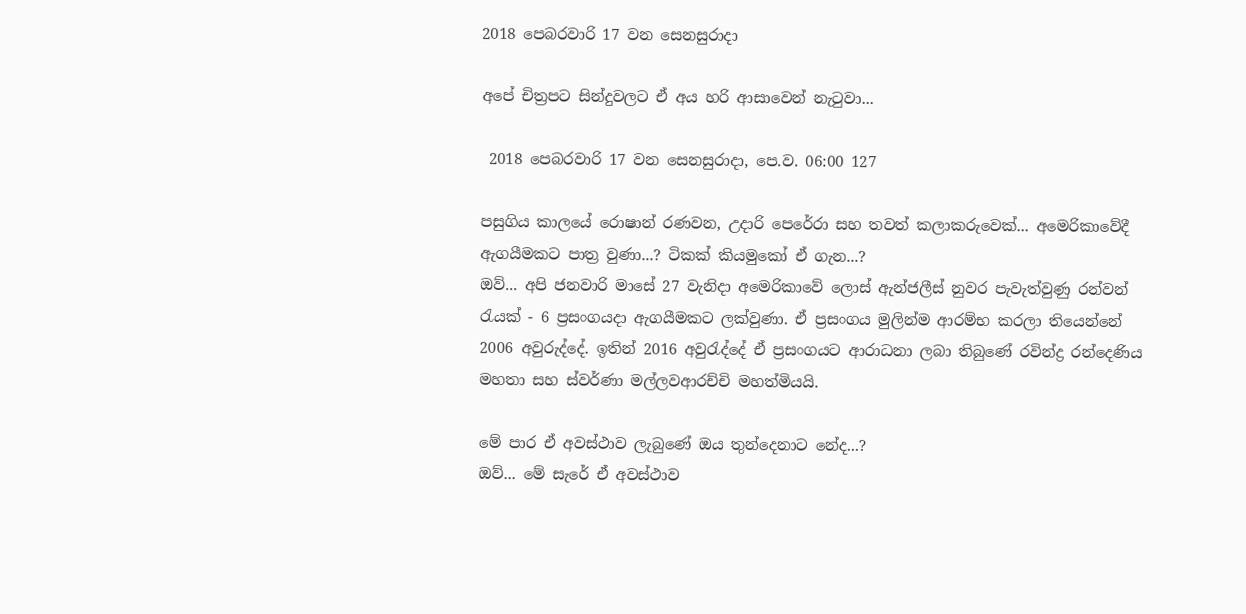2018 පෙබරවාරි 17 වන සෙනසුරාදා

අපේ චිත්‍රපට සින්දුවලට ඒ අය හරි ආසාවෙන් නැටුවා...

 2018 පෙබරවාරි 17 වන සෙනසුරාදා, පෙ.ව. 06:00 127

පසුගිය කාලයේ රොෂාන් රණවන, උදාරි පෙරේරා සහ තවත් කලාකරුවෙක්... අමෙරිකාවේදී ඇගයීමකට පාත්‍ර වුණා...? ටිකක් කියමුකෝ ඒ ගැන...?
ඔව්... අපි ජනවාරි මාසේ 27 වැනිදා අමෙරිකාවේ ලොස් ඇන්ජලීස් නුවර පැවැත්වුණු රන්වන් රැයක් - 6 ප්‍රසංගයදා ඇගයීමකට ලක්වුණා. ඒ ප්‍රසංගය මුලින්ම ආරම්භ කරලා තියෙන්නේ 2006 අවුරුද්දේ. ඉතින් 2016 අවුරැද්දේ ඒ ප්‍රසංගයට ආරාධනා ලබා තිබුණේ රවින්ද්‍ර රන්දෙණිය මහතා සහ ස්වර්ණා මල්ලවආරච්චි මහත්මියයි.

මේ පාර ඒ අවස්ථාව ලැබුණේ ඔය තුන්දෙනාට නේද...?
ඔව්... මේ සැරේ ඒ අවස්ථාව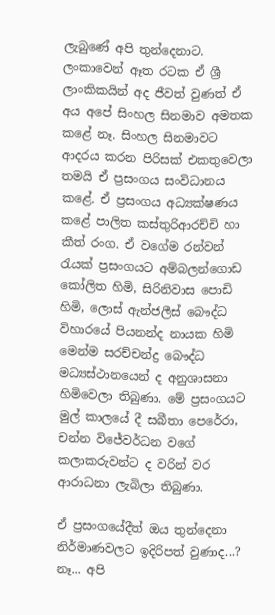ලැබුණේ අපි තුන්දෙනාට. ලංකාවෙන් ඈත රටක ඒ ශ්‍රී ලාංකිකයින් අද ජීවත් වුණත් ඒ අය අපේ සිංහල සිනමාව අමතක කළේ නෑ. සිංහල සිනමාවට ආදරය කරන පිරිසක් එකතුවෙලා තමයි ඒ ප්‍රසංගය සංවිධානය කළේ. ඒ ප්‍රසංගය අධ්‍යක්ෂණය කළේ පාලිත කස්තුරිආරච්චි හා කීත් රංග. ඒ වගේම රන්වන් රැයක් ප්‍රසංගයට අම්බලන්ගොඩ කෝලිත හිමි, සිරිනිවාස පොඩි හිමි, ලොස් ඇන්ජලීස් බෞද්ධ විහාරයේ පියනන්ද නායක හිමි මෙන්ම සරච්චන්ද්‍ර බෞද්ධ මධ්‍යස්ථානයෙන් ද අනුශාසනා හිමිවෙලා තිබුණා. මේ ප්‍රසංගයට මුල් කාලයේ දී සබීතා පෙරේරා, චන්න විජේවර්ධන වගේ කලාකරුවන්ට ද වරින් වර ආරාධනා ලැබිලා තිබුණා.

ඒ ප්‍රසංගයේදීත් ඔය තුන්දෙනා නිර්මාණවලට ඉදිරිපත් වුණාද...?
නෑ... අපි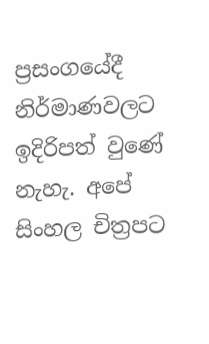ප්‍රසංගයේදී නිර්මාණවලට ඉදිරිපත් වුණේ නැහැ. අපේ සිංහල චිත්‍රපට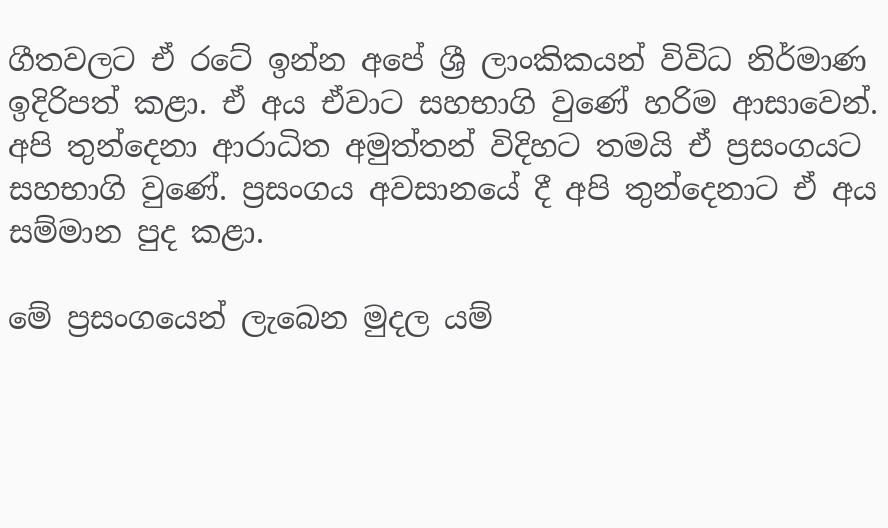ගීතවලට ඒ රටේ ඉන්න අපේ ශ්‍රී ලාංකිකයන් විවිධ නිර්මාණ ඉදිරිපත් කළා. ඒ අය ඒවාට සහභාගි වුණේ හරිම ආසාවෙන්. අපි තුන්දෙනා ආරාධිත අමුත්තන් විදිහට තමයි ඒ ප්‍රසංගයට සහභාගි වුණේ. ප්‍රසංගය අවසානයේ දී අපි තුන්දෙනාට ඒ අය සම්මාන පුද කළා.

මේ ප්‍රසංගයෙන් ලැබෙන මුදල යම්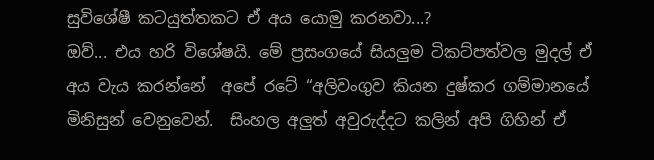සුවිශේෂී කටයුත්තකට ඒ අය යොමු කරනවා...?
ඔව්... එය හරි විශේෂයි. මේ ප්‍රසංගයේ සියලුම ටිකට්පත්වල මුදල් ඒ  අය වැය කරන්නේ  අපේ රටේ “අලිවංගුව කියන දුෂ්කර ගම්මානයේ මිනිසුන් වෙනුවෙන්.  සිංහල අලුත් අවුරුද්දට කලින් අපි ගිහින් ඒ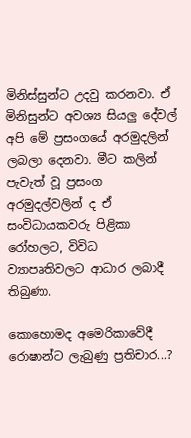මිනිස්සුන්ට උදවු කරනවා. ඒ මිනිසුන්ට අවශ්‍ය සියලු දේවල් අපි මේ ප්‍රසංගයේ අරමුදලින් ලබලා දෙනවා. මීට කලින් පැවැත් වූ ප්‍රසංග අරමුදල්වලින් ද ඒ සංවිධායකවරු පිළිකා රෝහලට, විවිධ ව්‍යාපෘතිවලට ආධාර ලබාදී තිබුණා.

කොහොමද අමෙරිකාවේදී රොෂාන්ට ලැබුණු ප්‍රතිචාර...?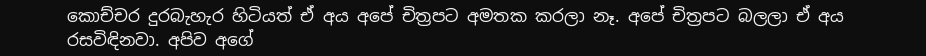කොච්චර දුරබැහැර හිටියත් ඒ අය අපේ චිත්‍රපට අමතක කරලා නෑ. අපේ චිත්‍රපට බලලා ඒ අය රසවිඳිනවා. අපිව අගේ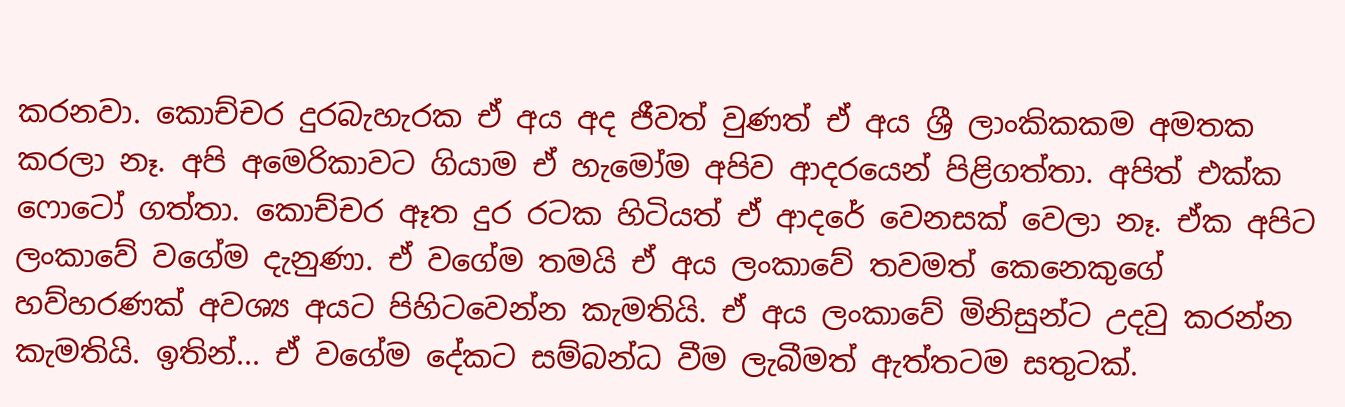කරනවා. කොච්චර දුරබැහැරක ඒ අය අද ජීවත් වුණත් ඒ අය ශ්‍රී ලාංකිකකම අමතක කරලා නෑ. අපි අමෙරිකාවට ගියාම ඒ හැමෝම අපිව ආදරයෙන් පිළිගත්තා. අපිත් එක්ක ෆොටෝ ගත්තා. කොච්චර ඈත දුර රටක හිටියත් ඒ ආදරේ වෙනසක් වෙලා නෑ. ඒක අපිට ලංකාවේ වගේම දැනුණා. ඒ වගේම තමයි ඒ අය ලංකාවේ තවමත් කෙනෙකුගේ හව්හරණක් අවශ්‍ය අයට පිහිටවෙන්න කැමතියි. ඒ අය ලංකාවේ මිනිසුන්ට උදවු කරන්න කැමතියි. ඉතින්... ඒ වගේම දේකට සම්බන්ධ වීම ලැබීමත් ඇත්තටම සතුටක්.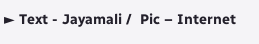► Text - Jayamali /  Pic – Internet